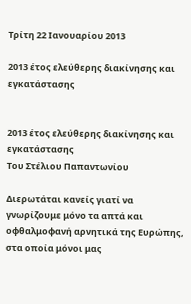Τρίτη 22 Ιανουαρίου 2013

2013 έτος ελεύθερης διακίνησης και εγκατάστασης


2013 έτος ελεύθερης διακίνησης και εγκατάστασης
Του Στέλιου Παπαντωνίου

Διερωτάται κανείς γιατί να γνωρίζουμε μόνο τα απτά και οφθαλμοφανή αρνητικά της Ευρώπης, στα οποία μόνοι μας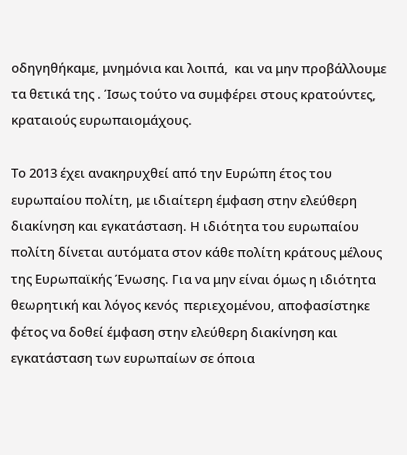οδηγηθήκαμε, μνημόνια και λοιπά,  και να μην προβάλλουμε τα θετικά της . Ίσως τούτο να συμφέρει στους κρατούντες, κραταιούς ευρωπαιομάχους.

Το 2013 έχει ανακηρυχθεί από την Ευρώπη έτος του ευρωπαίου πολίτη, με ιδιαίτερη έμφαση στην ελεύθερη διακίνηση και εγκατάσταση. Η ιδιότητα του ευρωπαίου πολίτη δίνεται αυτόματα στον κάθε πολίτη κράτους μέλους της Ευρωπαϊκής Ένωσης. Για να μην είναι όμως η ιδιότητα θεωρητική και λόγος κενός  περιεχομένου, αποφασίστηκε φέτος να δοθεί έμφαση στην ελεύθερη διακίνηση και εγκατάσταση των ευρωπαίων σε όποια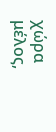χώρα μέλος,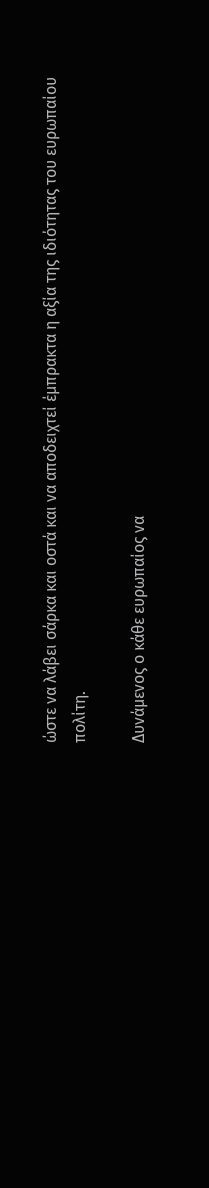ώστε να λάβει σάρκα και οστά και να αποδειχτεί έμπρακτα η αξία της ιδιότητας του ευρωπαίου πολίτη.

Δυνάμενος ο κάθε ευρωπαίος να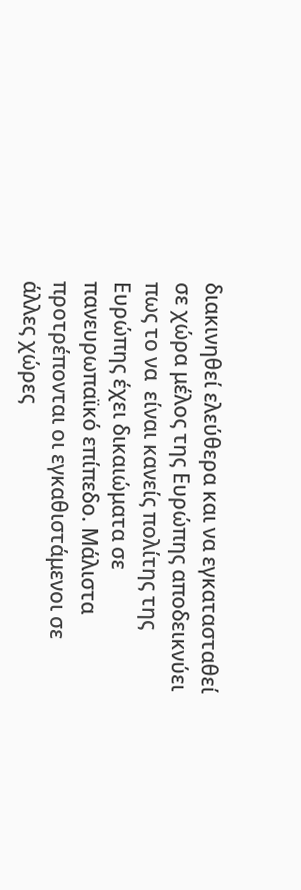διακινηθεί ελεύθερα και να εγκατασταθεί σε χώρα μέλος της Ευρώπης αποδεικνύει πως το να  είναι κανείς πολίτης της Ευρώπης έχει δικαιώματα σε πανευρωπαϊκό επίπεδο. Μάλιστα προτρέπονται οι εγκαθιστάμενοι σε άλλες χώρες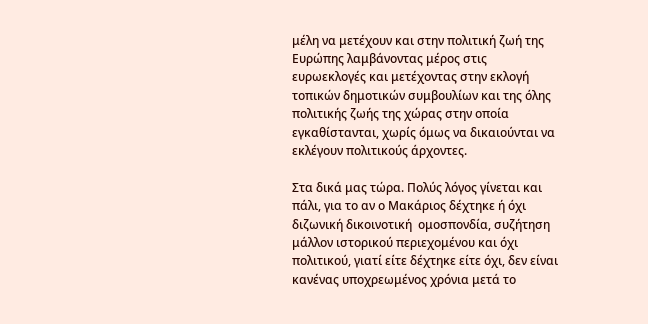μέλη να μετέχουν και στην πολιτική ζωή της Ευρώπης λαμβάνοντας μέρος στις ευρωεκλογές και μετέχοντας στην εκλογή τοπικών δημοτικών συμβουλίων και της όλης πολιτικής ζωής της χώρας στην οποία εγκαθίστανται, χωρίς όμως να δικαιούνται να εκλέγουν πολιτικούς άρχοντες.

Στα δικά μας τώρα. Πολύς λόγος γίνεται και πάλι, για το αν ο Μακάριος δέχτηκε ή όχι διζωνική δικοινοτική  ομοσπονδία, συζήτηση μάλλον ιστορικού περιεχομένου και όχι πολιτικού, γιατί είτε δέχτηκε είτε όχι, δεν είναι κανένας υποχρεωμένος χρόνια μετά το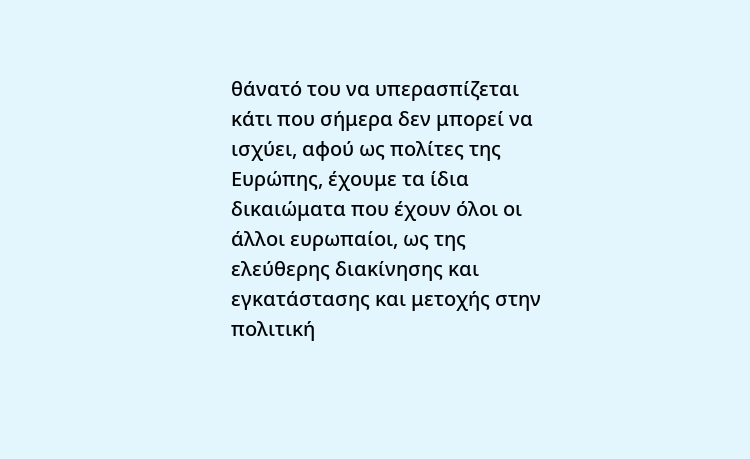θάνατό του να υπερασπίζεται κάτι που σήμερα δεν μπορεί να ισχύει, αφού ως πολίτες της Ευρώπης, έχουμε τα ίδια δικαιώματα που έχουν όλοι οι άλλοι ευρωπαίοι, ως της ελεύθερης διακίνησης και εγκατάστασης και μετοχής στην πολιτική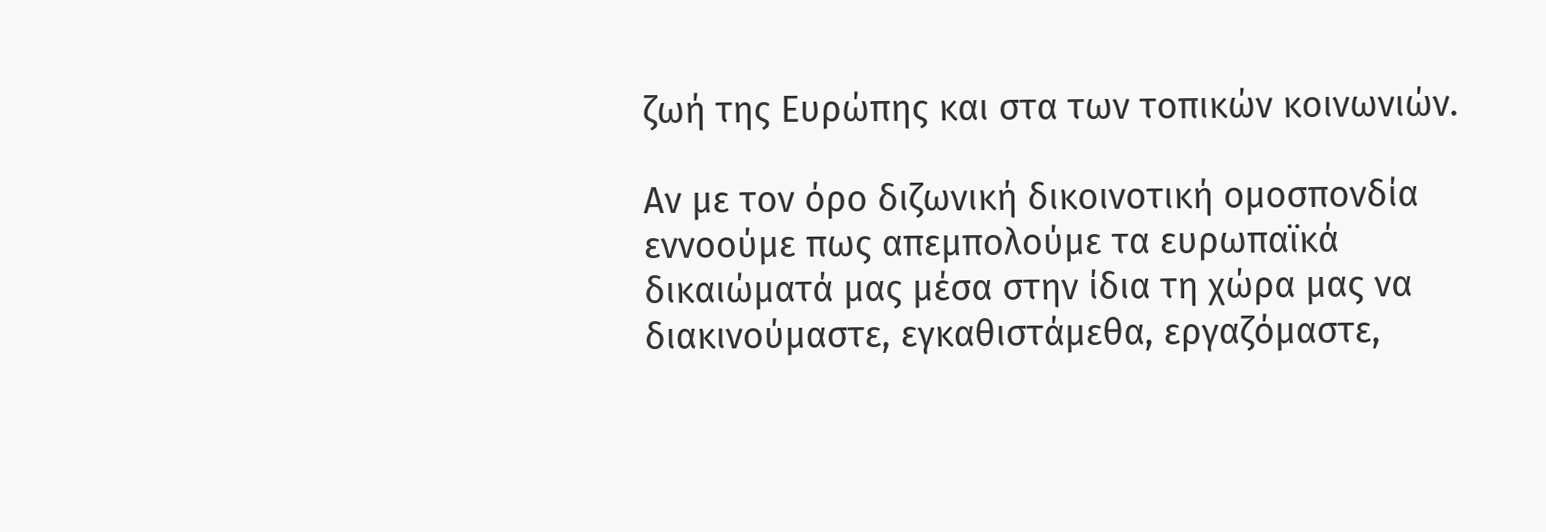ζωή της Ευρώπης και στα των τοπικών κοινωνιών.

Αν με τον όρο διζωνική δικοινοτική ομοσπονδία εννοούμε πως απεμπολούμε τα ευρωπαϊκά δικαιώματά μας μέσα στην ίδια τη χώρα μας να διακινούμαστε, εγκαθιστάμεθα, εργαζόμαστε,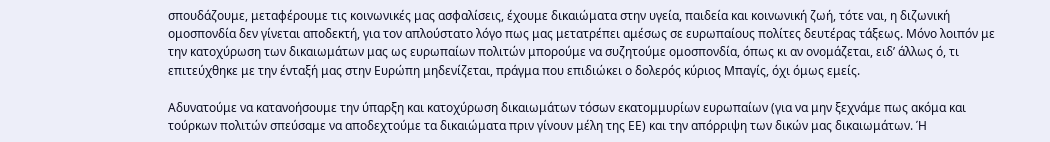σπουδάζουμε, μεταφέρουμε τις κοινωνικές μας ασφαλίσεις, έχουμε δικαιώματα στην υγεία, παιδεία και κοινωνική ζωή, τότε ναι, η διζωνική ομοσπονδία δεν γίνεται αποδεκτή, για τον απλούστατο λόγο πως μας μετατρέπει αμέσως σε ευρωπαίους πολίτες δευτέρας τάξεως. Μόνο λοιπόν με την κατοχύρωση των δικαιωμάτων μας ως ευρωπαίων πολιτών μπορούμε να συζητούμε ομοσπονδία, όπως κι αν ονομάζεται, ειδ’ άλλως ό, τι επιτεύχθηκε με την ένταξή μας στην Ευρώπη μηδενίζεται, πράγμα που επιδιώκει ο δολερός κύριος Μπαγίς, όχι όμως εμείς.

Αδυνατούμε να κατανοήσουμε την ύπαρξη και κατοχύρωση δικαιωμάτων τόσων εκατομμυρίων ευρωπαίων (για να μην ξεχνάμε πως ακόμα και τούρκων πολιτών σπεύσαμε να αποδεχτούμε τα δικαιώματα πριν γίνουν μέλη της ΕΕ) και την απόρριψη των δικών μας δικαιωμάτων. Ή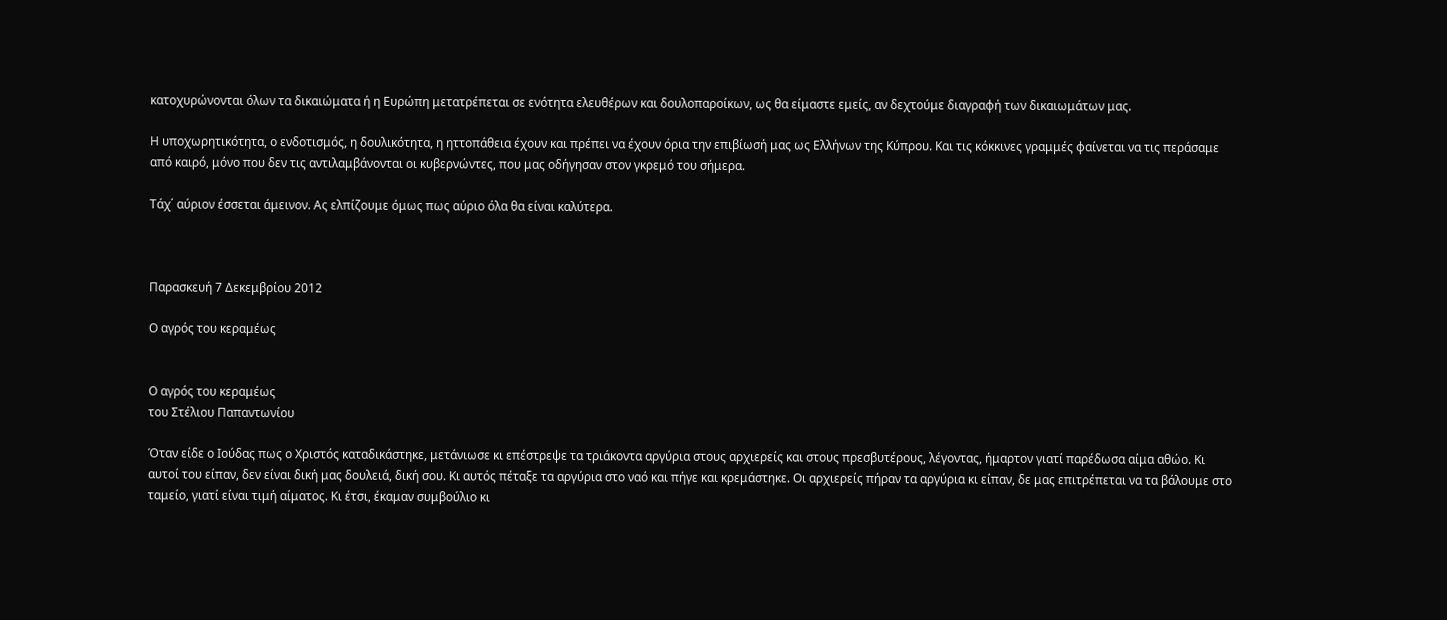κατοχυρώνονται όλων τα δικαιώματα ή η Ευρώπη μετατρέπεται σε ενότητα ελευθέρων και δουλοπαροίκων, ως θα είμαστε εμείς, αν δεχτούμε διαγραφή των δικαιωμάτων μας.

Η υποχωρητικότητα, ο ενδοτισμός, η δουλικότητα, η ηττοπάθεια έχουν και πρέπει να έχουν όρια την επιβίωσή μας ως Ελλήνων της Κύπρου. Και τις κόκκινες γραμμές φαίνεται να τις περάσαμε από καιρό, μόνο που δεν τις αντιλαμβάνονται οι κυβερνώντες, που μας οδήγησαν στον γκρεμό του σήμερα.

Τάχ΄ αύριον έσσεται άμεινον. Ας ελπίζουμε όμως πως αύριο όλα θα είναι καλύτερα.



Παρασκευή 7 Δεκεμβρίου 2012

Ο αγρός του κεραμέως


Ο αγρός του κεραμέως
του Στέλιου Παπαντωνίου

Όταν είδε ο Ιούδας πως ο Χριστός καταδικάστηκε, μετάνιωσε κι επέστρεψε τα τριάκοντα αργύρια στους αρχιερείς και στους πρεσβυτέρους, λέγοντας, ήμαρτον γιατί παρέδωσα αίμα αθώο. Κι αυτοί του είπαν, δεν είναι δική μας δουλειά, δική σου. Κι αυτός πέταξε τα αργύρια στο ναό και πήγε και κρεμάστηκε. Οι αρχιερείς πήραν τα αργύρια κι είπαν, δε μας επιτρέπεται να τα βάλουμε στο ταμείο, γιατί είναι τιμή αίματος. Κι έτσι, έκαμαν συμβούλιο κι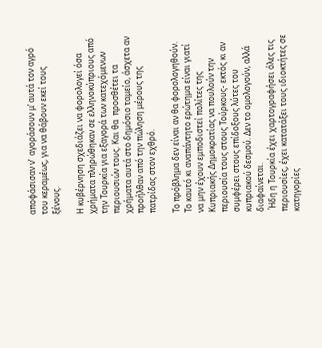αποφάσισαν ν’  αγοράσουν μ’ αυτά τον αγρό του κεραμέως, για να θάβουν εκεί τους ξένους.

Η κυβέρνηση σχεδιάζει να φορολογεί όσα χρήματα πληρώθηκαν σε ελληνοκύπριους από την Τουρκία για εξαγορά των κατεχόμενων περιουσιών τους. Και θα  προσθέτει τα χρήματα αυτά στο δημόσιο ταμείο, άσχετα αν προήλθαν από την πώληση μέρους της πατρίδας στον εχθρό.

Το πρόβλημα δεν είναι αν θα φορολογηθούν. Το καυτό κι αναπάντητο ερώτημα είναι γιατί να μην έχουν εμποδιστεί πολίτες της Κυπριακής Δημοκρατίας να πουλούν την περιουσία τους στους Τούρκους- εκτός κι αν συμφέρει στους επίδοξους λύτες του κυπριακού δεσμού. Δεν το ομολογούν, αλλά διαφαίνεται.
 Ήδη η Τουρκία έχει χαρτογραφήσει όλες τις περιουσίες, έχει κατατάξει τους ιδιοκτήτες σε κατηγορίες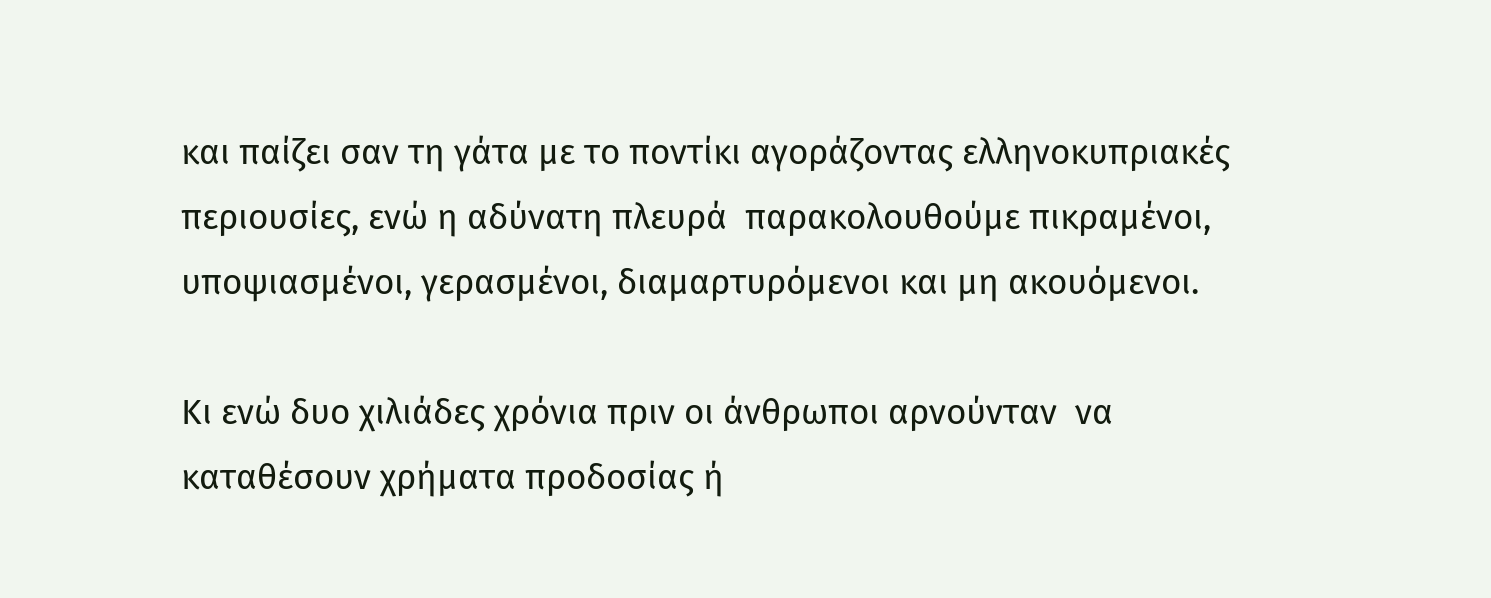και παίζει σαν τη γάτα με το ποντίκι αγοράζοντας ελληνοκυπριακές περιουσίες, ενώ η αδύνατη πλευρά  παρακολουθούμε πικραμένοι, υποψιασμένοι, γερασμένοι, διαμαρτυρόμενοι και μη ακουόμενοι.

Κι ενώ δυο χιλιάδες χρόνια πριν οι άνθρωποι αρνούνταν  να καταθέσουν χρήματα προδοσίας ή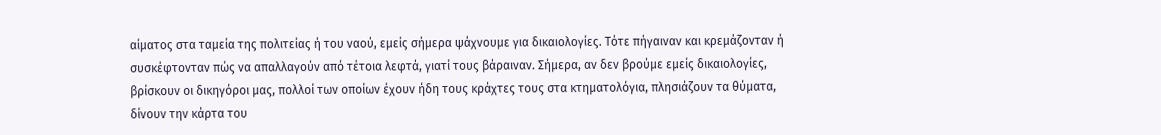αίματος στα ταμεία της πολιτείας ή του ναού, εμείς σήμερα ψάχνουμε για δικαιολογίες. Τότε πήγαιναν και κρεμάζονταν ή συσκέφτονταν πώς να απαλλαγούν από τέτοια λεφτά, γιατί τους βάραιναν. Σήμερα, αν δεν βρούμε εμείς δικαιολογίες, βρίσκουν οι δικηγόροι μας, πολλοί των οποίων έχουν ήδη τους κράχτες τους στα κτηματολόγια, πλησιάζουν τα θύματα, δίνουν την κάρτα του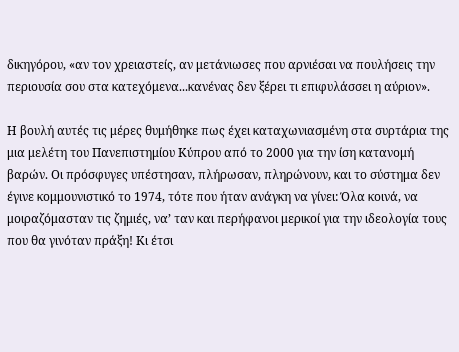δικηγόρου, «αν τον χρειαστείς, αν μετάνιωσες που αρνιέσαι να πουλήσεις την περιουσία σου στα κατεχόμενα...κανένας δεν ξέρει τι επιφυλάσσει η αύριον».

Η βουλή αυτές τις μέρες θυμήθηκε πως έχει καταχωνιασμένη στα συρτάρια της μια μελέτη του Πανεπιστημίου Κύπρου από το 2000 για την ίση κατανομή βαρών. Οι πρόσφυγες υπέστησαν, πλήρωσαν, πληρώνουν, και το σύστημα δεν έγινε κομμουνιστικό το 1974, τότε που ήταν ανάγκη να γίνει: Όλα κοινά, να μοιραζόμασταν τις ζημιές, να’ ταν και περήφανοι μερικοί για την ιδεολογία τους που θα γινόταν πράξη! Κι έτσι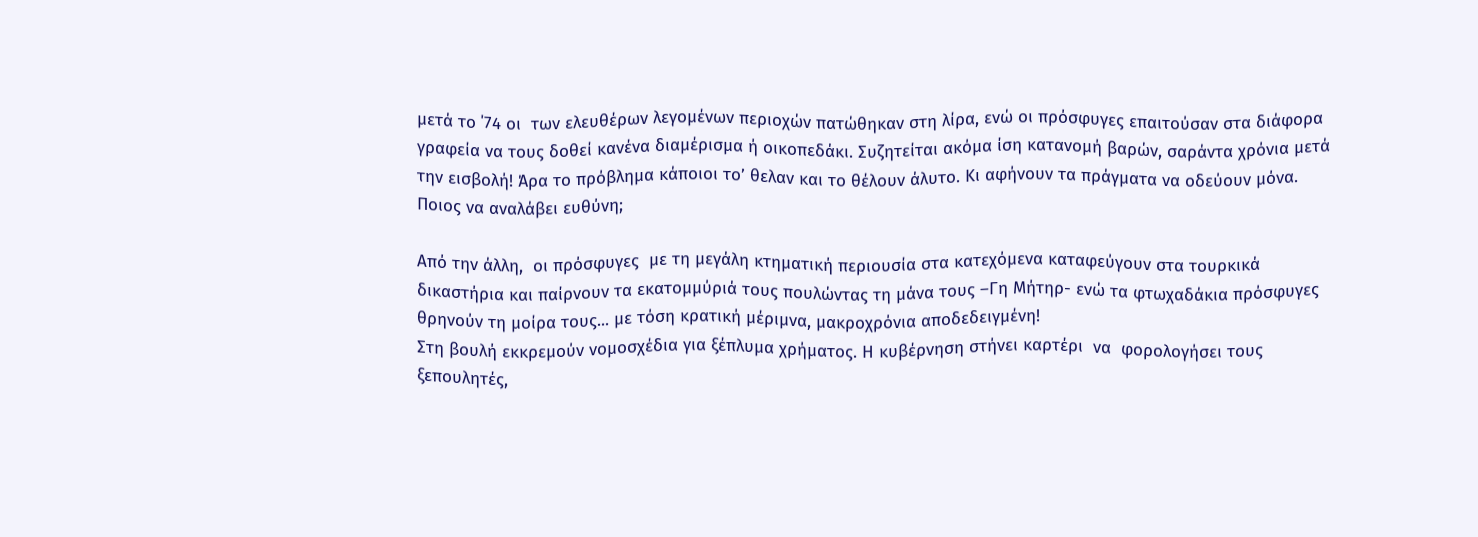μετά το ΄74 οι  των ελευθέρων λεγομένων περιοχών πατώθηκαν στη λίρα, ενώ οι πρόσφυγες επαιτούσαν στα διάφορα γραφεία να τους δοθεί κανένα διαμέρισμα ή οικοπεδάκι. Συζητείται ακόμα ίση κατανομή βαρών, σαράντα χρόνια μετά την εισβολή! Άρα το πρόβλημα κάποιοι το’ θελαν και το θέλουν άλυτο. Κι αφήνουν τα πράγματα να οδεύουν μόνα. Ποιος να αναλάβει ευθύνη;

Από την άλλη,  οι πρόσφυγες  με τη μεγάλη κτηματική περιουσία στα κατεχόμενα καταφεύγουν στα τουρκικά δικαστήρια και παίρνουν τα εκατομμύριά τους πουλώντας τη μάνα τους –Γη Μήτηρ- ενώ τα φτωχαδάκια πρόσφυγες θρηνούν τη μοίρα τους... με τόση κρατική μέριμνα, μακροχρόνια αποδεδειγμένη!
Στη βουλή εκκρεμούν νομοσχέδια για ξέπλυμα χρήματος. Η κυβέρνηση στήνει καρτέρι  να  φορολογήσει τους ξεπουλητές,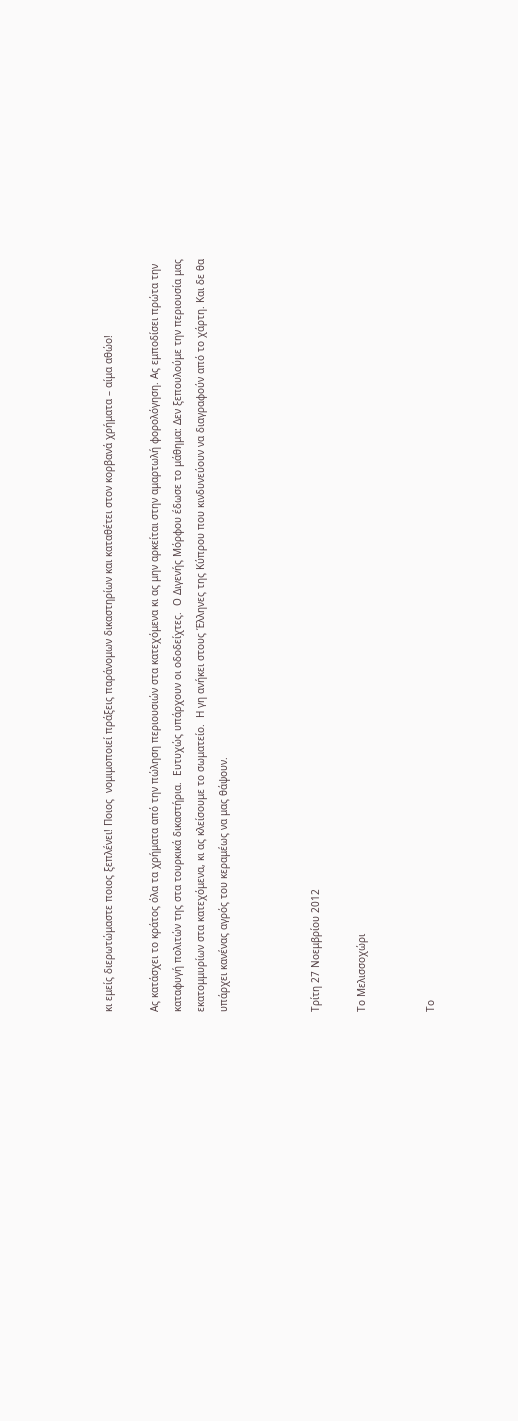κι εμείς διερωτώμαστε ποιος ξεπλένει! Ποιος  νομιμοποιεί πράξεις παράνομων δικαστηρίων και καταθέτει στον κορβανά χρήματα – αίμα αθώο!

Ας κατάσχει το κράτος όλα τα χρήματα από την πώληση περιουσιών στα κατεχόμενα κι ας μην αρκείται στην αμαρτωλή φορολόγηση. Ας εμποδίσει πρώτα την καταφυγή πολιτών της στα τουρκικά δικαστήρια.  Ευτυχώς υπάρχουν οι οδοδείχτες.  Ο Διγενής Μόρφου έδωσε το μάθημα: Δεν ξεπουλούμε την περιουσία μας εκατομμυρίων στα κατεχόμενα, κι ας κλείσουμε το σωματείο.  Η γη ανήκει στους Έλληνες της Κύπρου που κινδυνεύουν να διαγραφούν από το χάρτη. Και δε θα υπάρχει κανένας αγρός του κεραμέως να μας θάψουν.



Τρίτη 27 Νοεμβρίου 2012

Το Μελισσοχώρι


Το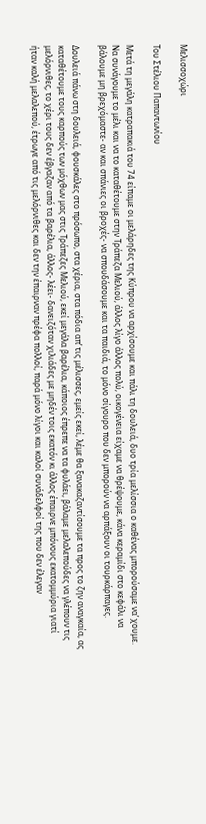Μελισσοχώρι

Του Στέλιου Παπαντωνίου

Μετά τη μεγάλη κατραπακιά του 74 είπαμε οι μελάρηδες της Κύπρου να αρχίσουμε και πάλι τη δουλειά, δυο τρία μελίσσια ο καθένας μπορούσαμε να’ χουμε.  Να συνάγουμε το μέλι και να το καταθέτουμε στην Τράπεζα Μελιού, άλλος λίγο άλλος πολύ, οικογένεια είχαμε να θρέψουμε, κάνα κεραμίδι στο κεφάλι να βάλουμε μη βρεχόμαστε- αν και σπάνιες οι βροχές- να σπουδάσουμε και τα παιδιά, το μόνο σίγουρο που δεν μπορούν να αρπάξουν οι τουρκάρπαγες.

Δουλειά πάνω στη δουλειά, φουσκάλες στο πρόσωπο, στα χέρια, στα πόδια απ’ τις μέλισσες, εμείς εκεί, λέμε θα ξανακαζαντίσουμε τα προς το ζην αναγκαία, ας καταθέτουμε τους καρπούς των μόχθων μας στις Τράπεζες Μελιού, εκεί μεγάλα βαρέλια, κάποιος έπρεπε να τα φυλάει, βάλαμε μελαλεπούδες να γλέπουν τις μελόρνιθες, το χέρι τους δεν έβγαζαν από τα βαρέλια, άλλος- λέει- δανειζόταν χιλιάδες με μηδέν τοις εκατόν κι άλλος έπαιρνε μπόνους εκατομμύρια γιατί ήταν καλή μελαλεπού, έτρωγε από τις μελόρνιθες και δεν την έπαιρναν πρέφα πολλοί, παρά μόνο λίγοι και καλοί συνάδελφοί της που δεν έλεγαν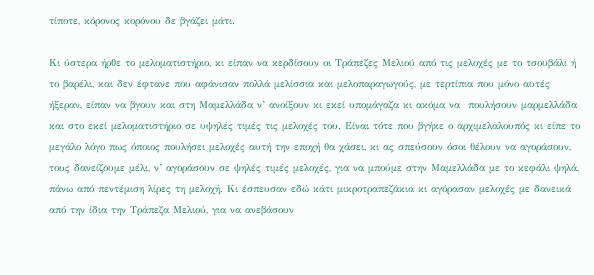τίποτε, κόρονος κορόνου δε βγάζει μάτι.

Κι ύστερα ήρθε το μελοματιστήριο, κι είπαν να κερδίσουν οι Τράπεζες Μελιού από τις μελοχές με το τσουβάλι ή το βαρέλι, και δεν έφτανε που αφάνισαν πολλά μελίσσια και μελοπαραγωγούς, με τερτίπια που μόνο αυτές ήξεραν, είπαν να βγουν και στη Μαμελλάδα ν’ ανοίξουν κι εκεί υπομάγαζα κι ακόμα να  πουλήσουν μαρμελλάδα και στο εκεί μελοματιστήριο σε υψηλές τιμές τις μελοχές του. Είναι τότε που βγήκε ο αρχιμελαλουπός κι είπε το μεγάλο λόγο πως όποιος πουλήσει μελοχές αυτή την εποχή θα χάσει, κι ας σπεύσουν όσοι θέλουν να αγοράσουν, τους δανείζουμε μέλι, ν’ αγοράσουν σε ψηλές τιμές μελοχές, για να μπούμε στην Μαμελλάδα με το κεφάλι ψηλά, πάνω από πεντέμιση λίρες τη μελοχή. Κι έσπευσαν εδώ κάτι μικροτραπεζάκια κι αγόρασαν μελοχές με δανεικά από την ίδια την Τράπεζα Μελιού, για να ανεβάσουν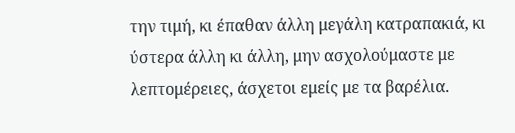την τιμή, κι έπαθαν άλλη μεγάλη κατραπακιά, κι ύστερα άλλη κι άλλη, μην ασχολούμαστε με λεπτομέρειες, άσχετοι εμείς με τα βαρέλια.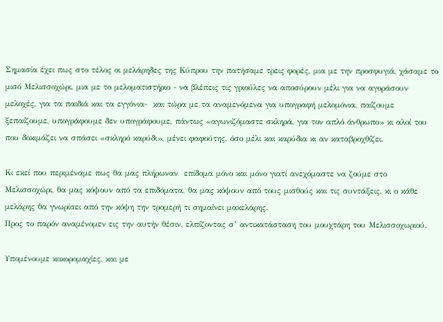Σημασία έχει πως στο τέλος οι μελάρηδες της Κύπρου την πατήσαμε τρεις φορές, μια με την προσφυγιά, χάσαμε το μισό Μελισσοχώρι, μια με το μελοματιστήριο - να βλέπεις τις γριούλες να αποσύρουν μέλι για να αγοράσουν μελοχές, για τα παιδιά και τα εγγόνια-  και τώρα με τα αναμενόμενα για υπογραφή μελομόνια, παίζουμε ξεπαίζουμε, υπογράφουμε δεν υπογράφουμε, πάντως «αγωνιζόμαστε σκληρά, για τον απλό άνθρωπο» κι αλοί του που δοκιμάζει να σπάσει «σκληρό καρύδι», μένει φαφούτης, όσο μέλι και καρύδια κι αν καταβροχθίζει.

Κι εκεί που περιμέναμε πως θα μας πλήρωναν  επίδομα μόνο και μόνο γιατί ανεχόμαστε να ζούμε στο Μελισσοχώρι, θα μας κόψουν από τα επιδόματα, θα μας κόψουν από τους μισθούς και τις συντάξεις, κι ο κάθε μελάρης θα γνωρίσει από την κόψη την τρομερή τι σημαίνει μακελάρης.
Προς το παρόν αναμένομεν εις την αυτήν θέσιν, ελπίζοντας σ’ αντικατάσταση του μουχτάρη του Μελισσοχωριού.

Υπομένουμε κοκορομαχίες, και με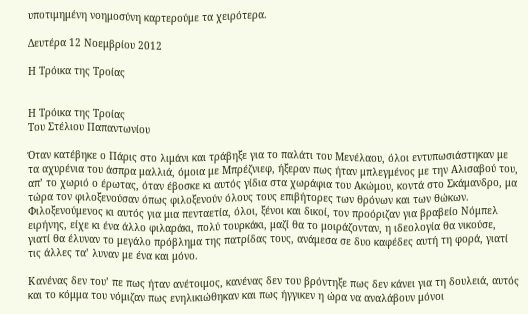υποτιμημένη νοημοσύνη καρτερούμε τα χειρότερα.

Δευτέρα 12 Νοεμβρίου 2012

Η Τρόικα της Τροίας


Η Τρόικα της Τροίας
Του Στέλιου Παπαντωνίου

Όταν κατέβηκε ο Πάρις στο λιμάνι και τράβηξε για το παλάτι του Μενέλαου, όλοι εντυπωσιάστηκαν με τα αχυρένια του άσπρα μαλλιά, όμοια με Μπρέζνιεφ, ήξεραν πως ήταν μπλεγμένος με την Αλισαβού του, απ’ το χωριό ο έρωτας, όταν έβοσκε κι αυτός γίδια στα χωράφια του Ακώμου, κοντά στο Σκάμανδρο, μα τώρα τον φιλοξενούσαν όπως φιλοξενούν όλους τους επιβήτορες των θρόνων και των θώκων. Φιλοξενούμενος κι αυτός για μια πενταετία, όλοι, ξένοι και δικοί, τον προόριζαν για βραβείο Νόμπελ ειρήνης, είχε κι ένα άλλο φιλαράκι, πολύ τουρκάκι, μαζί θα το μοιράζονταν, η ιδεολογία θα νικούσε, γιατί θα έλυναν το μεγάλο πρόβλημα της πατρίδας τους, ανάμεσα σε δυο καφέδες αυτή τη φορά, γιατί τις άλλες τα’ λυναν με ένα και μόνο.

Κανένας δεν του’ πε πως ήταν ανέτοιμος, κανένας δεν του βρόντηξε πως δεν κάνει για τη δουλειά, αυτός και το κόμμα του νόμιζαν πως ενηλικιώθηκαν και πως ήγγικεν η ώρα να αναλάβουν μόνοι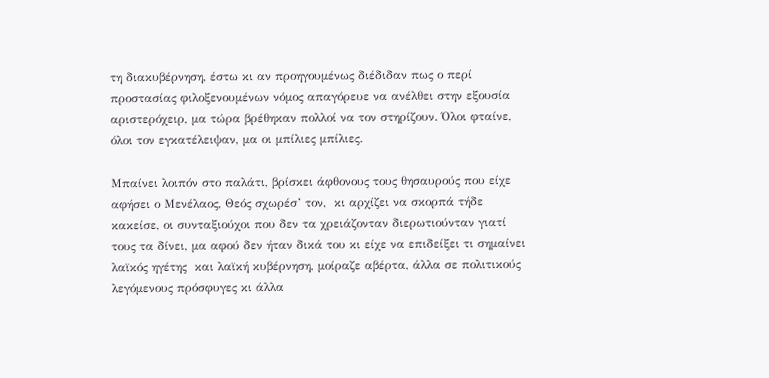τη διακυβέρνηση, έστω κι αν προηγουμένως διέδιδαν πως ο περί προστασίας φιλοξενουμένων νόμος απαγόρευε να ανέλθει στην εξουσία αριστερόχειρ, μα τώρα βρέθηκαν πολλοί να τον στηρίζουν. Όλοι φταίνε, όλοι τον εγκατέλειψαν, μα οι μπίλιες μπίλιες.

Μπαίνει λοιπόν στο παλάτι, βρίσκει άφθονους τους θησαυρούς που είχε αφήσει ο Μενέλαος, Θεός σχωρέσ’ τον,  κι αρχίζει να σκορπά τήδε κακείσε, οι συνταξιούχοι που δεν τα χρειάζονταν διερωτιούνταν γιατί τους τα δίνει, μα αφού δεν ήταν δικά του κι είχε να επιδείξει τι σημαίνει λαϊκός ηγέτης  και λαϊκή κυβέρνηση, μοίραζε αβέρτα, άλλα σε πολιτικούς λεγόμενους πρόσφυγες κι άλλα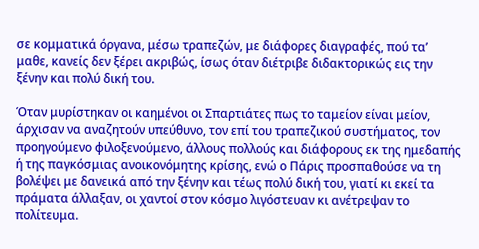σε κομματικά όργανα, μέσω τραπεζών, με διάφορες διαγραφές, πού τα’ μαθε, κανείς δεν ξέρει ακριβώς, ίσως όταν διέτριβε διδακτορικώς εις την ξένην και πολύ δική του.

Όταν μυρίστηκαν οι καημένοι οι Σπαρτιάτες πως το ταμείον είναι μείον, άρχισαν να αναζητούν υπεύθυνο, τον επί του τραπεζικού συστήματος, τον προηγούμενο φιλοξενούμενο, άλλους πολλούς και διάφορους εκ της ημεδαπής ή της παγκόσμιας ανοικονόμητης κρίσης, ενώ ο Πάρις προσπαθούσε να τη βολέψει με δανεικά από την ξένην και τέως πολύ δική του, γιατί κι εκεί τα πράματα άλλαξαν, οι χαντοί στον κόσμο λιγόστευαν κι ανέτρεψαν το πολίτευμα.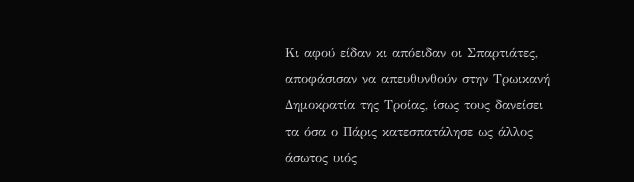Κι αφού είδαν κι απόειδαν οι Σπαρτιάτες, αποφάσισαν να απευθυνθούν στην Τρωικανή Δημοκρατία της Τροίας, ίσως τους δανείσει τα όσα ο Πάρις κατεσπατάλησε ως άλλος άσωτος υιός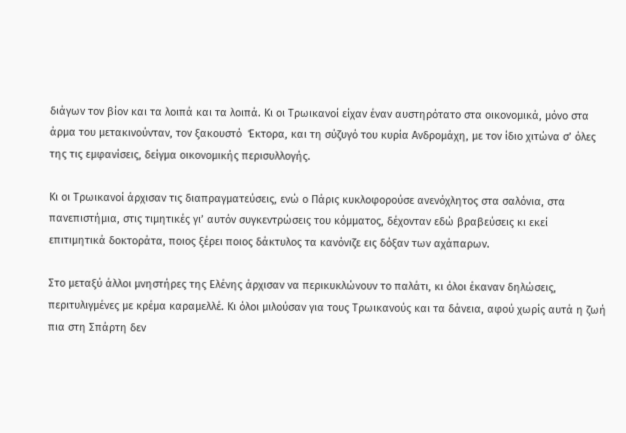διάγων τον βίον και τα λοιπά και τα λοιπά. Κι οι Τρωικανοί είχαν έναν αυστηρότατο στα οικονομικά, μόνο στα άρμα του μετακινούνταν, τον ξακουστό  Έκτορα, και τη σύζυγό του κυρία Ανδρομάχη, με τον ίδιο χιτώνα σ’ όλες της τις εμφανίσεις, δείγμα οικονομικής περισυλλογής.

Κι οι Τρωικανοί άρχισαν τις διαπραγματεύσεις, ενώ ο Πάρις κυκλοφορούσε ανενόχλητος στα σαλόνια, στα πανεπιστήμια, στις τιμητικές γι’ αυτόν συγκεντρώσεις του κόμματος, δέχονταν εδώ βραβεύσεις κι εκεί επιτιμητικά δοκτοράτα, ποιος ξέρει ποιος δάκτυλος τα κανόνιζε εις δόξαν των αχάπαρων.

Στο μεταξύ άλλοι μνηστήρες της Ελένης άρχισαν να περικυκλώνουν το παλάτι, κι όλοι έκαναν δηλώσεις, περιτυλιγμένες με κρέμα καραμελλέ. Κι όλοι μιλούσαν για τους Τρωικανούς και τα δάνεια, αφού χωρίς αυτά η ζωή πια στη Σπάρτη δεν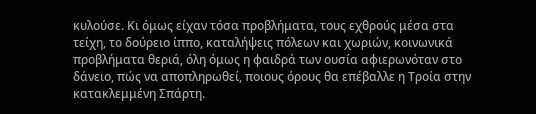κυλούσε. Κι όμως είχαν τόσα προβλήματα, τους εχθρούς μέσα στα τείχη, το δούρειο ίππο, καταλήψεις πόλεων και χωριών, κοινωνικά προβλήματα θεριά, όλη όμως η φαιδρά των ουσία αφιερωνόταν στο δάνειο, πώς να αποπληρωθεί, ποιους όρους θα επέβαλλε η Τροία στην κατακλεμμένη Σπάρτη.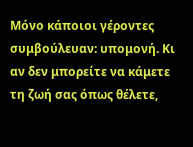Μόνο κάποιοι γέροντες συμβούλευαν: υπομονή. Κι αν δεν μπορείτε να κάμετε τη ζωή σας όπως θέλετε,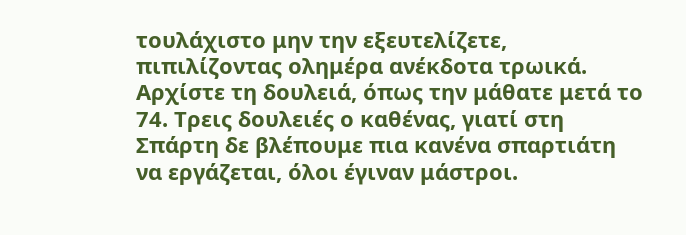τουλάχιστο μην την εξευτελίζετε, πιπιλίζοντας ολημέρα ανέκδοτα τρωικά. Αρχίστε τη δουλειά, όπως την μάθατε μετά το 74. Τρεις δουλειές ο καθένας, γιατί στη Σπάρτη δε βλέπουμε πια κανένα σπαρτιάτη να εργάζεται, όλοι έγιναν μάστροι.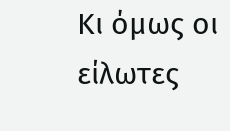Κι όμως οι είλωτες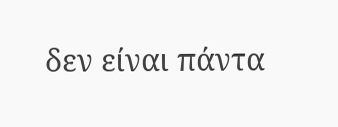δεν είναι πάντα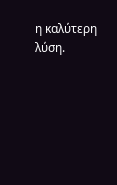η καλύτερη λύση.